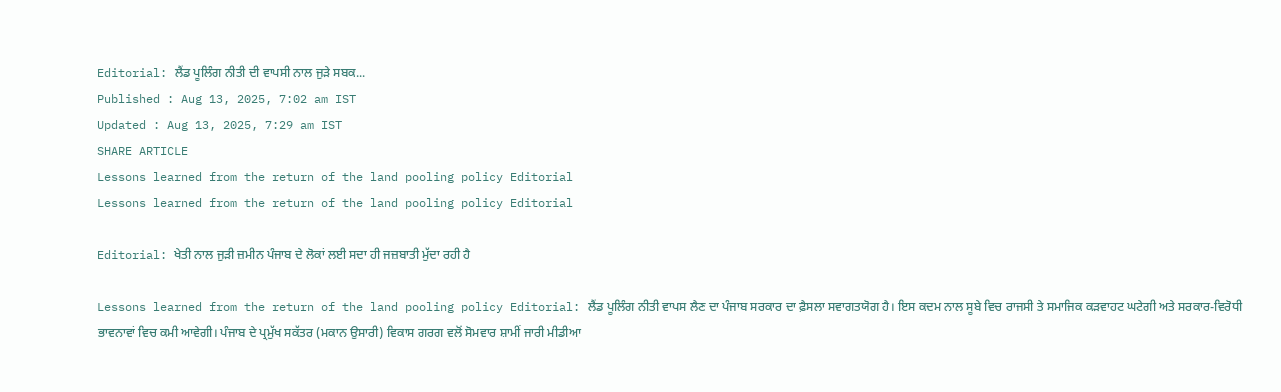Editorial: ਲੈਂਡ ਪੂਲਿੰਗ ਨੀਤੀ ਦੀ ਵਾਪਸੀ ਨਾਲ ਜੁੜੇ ਸਬਕ...
Published : Aug 13, 2025, 7:02 am IST
Updated : Aug 13, 2025, 7:29 am IST
SHARE ARTICLE
Lessons learned from the return of the land pooling policy Editorial
Lessons learned from the return of the land pooling policy Editorial

Editorial: ਖੇਤੀ ਨਾਲ ਜੁੜੀ ਜ਼ਮੀਨ ਪੰਜਾਬ ਦੇ ਲੋਕਾਂ ਲਈ ਸਦਾ ਹੀ ਜਜ਼ਬਾਤੀ ਮੁੱਦਾ ਰਹੀ ਹੈ

Lessons learned from the return of the land pooling policy Editorial: ਲੈਂਡ ਪੂਲਿੰਗ ਨੀਤੀ ਵਾਪਸ ਲੈਣ ਦਾ ਪੰਜਾਬ ਸਰਕਾਰ ਦਾ ਫ਼ੈਸਲਾ ਸਵਾਗਤਯੋਗ ਹੈ। ਇਸ ਕਦਮ ਨਾਲ ਸੂਬੇ ਵਿਚ ਰਾਜਸੀ ਤੇ ਸਮਾਜਿਕ ਕੜਵਾਹਟ ਘਟੇਗੀ ਅਤੇ ਸਰਕਾਰ-ਵਿਰੋਧੀ ਭਾਵਨਾਵਾਂ ਵਿਚ ਕਮੀ ਆਵੇਗੀ। ਪੰਜਾਬ ਦੇ ਪ੍ਰਮੁੱਖ ਸਕੱਤਰ (ਮਕਾਨ ਉਸਾਰੀ) ਵਿਕਾਸ ਗਰਗ ਵਲੋਂ ਸੋਮਵਾਰ ਸ਼ਾਮੀਂ ਜਾਰੀ ਮੀਡੀਆ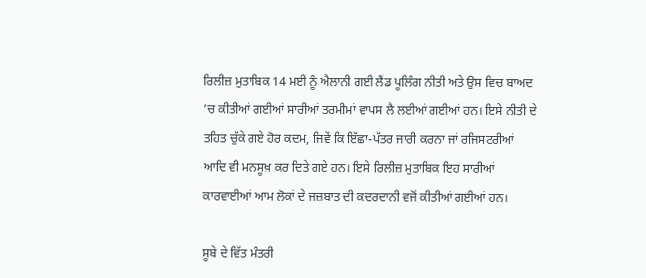ਰਿਲੀਜ਼ ਮੁਤਾਬਿਕ 14 ਮਈ ਨੂੰ ਐਲਾਨੀ ਗਈ ਲੈਂਡ ਪੂਲਿੰਗ ਨੀਤੀ ਅਤੇ ਉਸ ਵਿਚ ਬਾਅਦ ’ਚ ਕੀਤੀਆਂ ਗਈਆਂ ਸਾਰੀਆਂ ਤਰਮੀਮਾਂ ਵਾਪਸ ਲੈ ਲਈਆਂ ਗਈਆਂ ਹਨ। ਇਸੇ ਨੀਤੀ ਦੇ ਤਹਿਤ ਚੁੱਕੇ ਗਏ ਹੋਰ ਕਦਮ, ਜਿਵੇਂ ਕਿ ਇੱਛਾ-ਪੱਤਰ ਜਾਰੀ ਕਰਨਾ ਜਾਂ ਰਜਿਸਟਰੀਆਂ ਆਦਿ ਵੀ ਮਨਸੂਖ਼ ਕਰ ਦਿਤੇ ਗਏ ਹਨ। ਇਸੇ ਰਿਲੀਜ਼ ਮੁਤਾਬਿਕ ਇਹ ਸਾਰੀਆਂ ਕਾਰਵਾਈਆਂ ਆਮ ਲੋਕਾਂ ਦੇ ਜਜ਼ਬਾਤ ਦੀ ਕਦਰਦਾਨੀ ਵਜੋਂ ਕੀਤੀਆਂ ਗਈਆਂ ਹਨ।

ਸੂਬੇ ਦੇ ਵਿੱਤ ਮੰਤਰੀ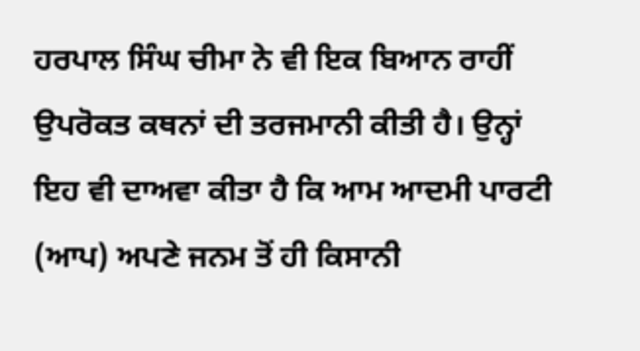ਹਰਪਾਲ ਸਿੰਘ ਚੀਮਾ ਨੇ ਵੀ ਇਕ ਬਿਆਨ ਰਾਹੀਂ ਉਪਰੋਕਤ ਕਥਨਾਂ ਦੀ ਤਰਜਮਾਨੀ ਕੀਤੀ ਹੈ। ਉਨ੍ਹਾਂ ਇਹ ਵੀ ਦਾਅਵਾ ਕੀਤਾ ਹੈ ਕਿ ਆਮ ਆਦਮੀ ਪਾਰਟੀ (ਆਪ) ਅਪਣੇ ਜਨਮ ਤੋਂ ਹੀ ਕਿਸਾਨੀ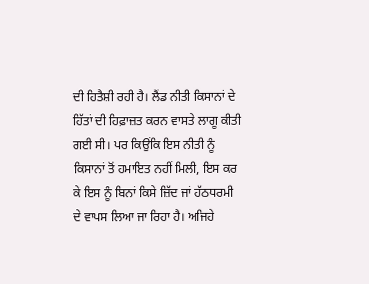ਦੀ ਹਿਤੈਸ਼ੀ ਰਹੀ ਹੈ। ਲੈਂਡ ਨੀਤੀ ਕਿਸਾਨਾਂ ਦੇ ਹਿੱਤਾਂ ਦੀ ਹਿਫ਼ਾਜ਼ਤ ਕਰਨ ਵਾਸਤੇ ਲਾਗੂ ਕੀਤੀ ਗਈ ਸੀ। ਪਰ ਕਿਉਂਕਿ ਇਸ ਨੀਤੀ ਨੂੰ ਕਿਸਾਨਾਂ ਤੋਂ ਹਮਾਇਤ ਨਹੀਂ ਮਿਲੀ, ਇਸ ਕਰ ਕੇ ਇਸ ਨੂੰ ਬਿਨਾਂ ਕਿਸੇ ਜ਼ਿੱਦ ਜਾਂ ਹੱਠਧਰਮੀ ਦੇ ਵਾਪਸ ਲਿਆ ਜਾ ਰਿਹਾ ਹੈ। ਅਜਿਹੇ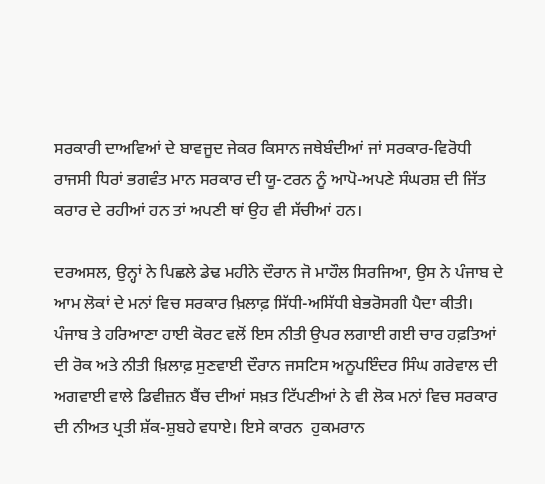ਸਰਕਾਰੀ ਦਾਅਵਿਆਂ ਦੇ ਬਾਵਜੂਦ ਜੇਕਰ ਕਿਸਾਨ ਜਥੇਬੰਦੀਆਂ ਜਾਂ ਸਰਕਾਰ-ਵਿਰੋਧੀ ਰਾਜਸੀ ਧਿਰਾਂ ਭਗਵੰਤ ਮਾਨ ਸਰਕਾਰ ਦੀ ਯੂ-ਟਰਨ ਨੂੰ ਆਪੋ-ਅਪਣੇ ਸੰਘਰਸ਼ ਦੀ ਜਿੱਤ ਕਰਾਰ ਦੇ ਰਹੀਆਂ ਹਨ ਤਾਂ ਅਪਣੀ ਥਾਂ ਉਹ ਵੀ ਸੱਚੀਆਂ ਹਨ।

ਦਰਅਸਲ, ਉਨ੍ਹਾਂ ਨੇ ਪਿਛਲੇ ਡੇਢ ਮਹੀਨੇ ਦੌਰਾਨ ਜੋ ਮਾਹੌਲ ਸਿਰਜਿਆ, ਉਸ ਨੇ ਪੰਜਾਬ ਦੇ ਆਮ ਲੋਕਾਂ ਦੇ ਮਨਾਂ ਵਿਚ ਸਰਕਾਰ ਖ਼ਿਲਾਫ਼ ਸਿੱਧੀ-ਅਸਿੱਧੀ ਬੇਭਰੋਸਗੀ ਪੈਦਾ ਕੀਤੀ। ਪੰਜਾਬ ਤੇ ਹਰਿਆਣਾ ਹਾਈ ਕੋਰਟ ਵਲੋਂ ਇਸ ਨੀਤੀ ਉਪਰ ਲਗਾਈ ਗਈ ਚਾਰ ਹਫ਼ਤਿਆਂ ਦੀ ਰੋਕ ਅਤੇ ਨੀਤੀ ਖ਼ਿਲਾਫ਼ ਸੁਣਵਾਈ ਦੌਰਾਨ ਜਸਟਿਸ ਅਨੂਪਇੰਦਰ ਸਿੰਘ ਗਰੇਵਾਲ ਦੀ ਅਗਵਾਈ ਵਾਲੇ ਡਿਵੀਜ਼ਨ ਬੈਂਚ ਦੀਆਂ ਸਖ਼ਤ ਟਿੱਪਣੀਆਂ ਨੇ ਵੀ ਲੋਕ ਮਨਾਂ ਵਿਚ ਸਰਕਾਰ ਦੀ ਨੀਅਤ ਪ੍ਰਤੀ ਸ਼ੱਕ-ਸ਼ੁਬਹੇ ਵਧਾਏ। ਇਸੇ ਕਾਰਨ  ਹੁਕਮਰਾਨ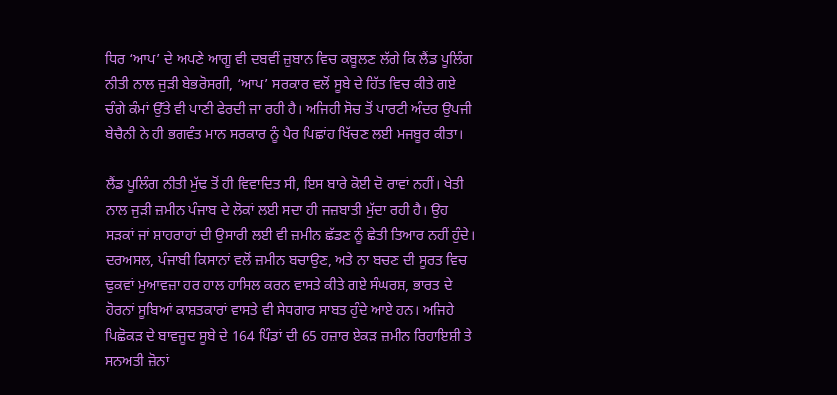ਧਿਰ ‘ਆਪ’ ਦੇ ਅਪਣੇ ਆਗੂ ਵੀ ਦਬਵੀਂ ਜ਼ੁਬਾਨ ਵਿਚ ਕਬੂਲਣ ਲੱਗੇ ਕਿ ਲੈਂਡ ਪੂਲਿੰਗ ਨੀਤੀ ਨਾਲ ਜੁੜੀ ਬੇਭਰੋਸਗੀ, ‘ਆਪ’ ਸਰਕਾਰ ਵਲੋਂ ਸੂਬੇ ਦੇ ਹਿੱਤ ਵਿਚ ਕੀਤੇ ਗਏ ਚੰਗੇ ਕੰਮਾਂ ਉੱਤੇ ਵੀ ਪਾਣੀ ਫੇਰਦੀ ਜਾ ਰਹੀ ਹੈ। ਅਜਿਹੀ ਸੋਚ ਤੋਂ ਪਾਰਟੀ ਅੰਦਰ ਉਪਜੀ ਬੇਚੈਨੀ ਨੇ ਹੀ ਭਗਵੰਤ ਮਾਨ ਸਰਕਾਰ ਨੂੰ ਪੈਰ ਪਿਛਾਂਹ ਖਿੱਚਣ ਲਈ ਮਜਬੂਰ ਕੀਤਾ।

ਲੈਂਡ ਪੂਲਿੰਗ ਨੀਤੀ ਮੁੱਢ ਤੋਂ ਹੀ ਵਿਵਾਦਿਤ ਸੀ, ਇਸ ਬਾਰੇ ਕੋਈ ਦੋ ਰਾਵਾਂ ਨਹੀਂ। ਖੇਤੀ ਨਾਲ ਜੁੜੀ ਜ਼ਮੀਨ ਪੰਜਾਬ ਦੇ ਲੋਕਾਂ ਲਈ ਸਦਾ ਹੀ ਜਜ਼ਬਾਤੀ ਮੁੱਦਾ ਰਹੀ ਹੈ। ਉਹ ਸੜਕਾਂ ਜਾਂ ਸ਼ਾਹਰਾਹਾਂ ਦੀ ਉਸਾਰੀ ਲਈ ਵੀ ਜ਼ਮੀਨ ਛੱਡਣ ਨੂੰ ਛੇਤੀ ਤਿਆਰ ਨਹੀਂ ਹੁੰਦੇ। ਦਰਅਸਲ, ਪੰਜਾਬੀ ਕਿਸਾਨਾਂ ਵਲੋਂ ਜ਼ਮੀਨ ਬਚਾਉਣ, ਅਤੇ ਨਾ ਬਚਣ ਦੀ ਸੂਰਤ ਵਿਚ ਢੁਕਵਾਂ ਮੁਆਵਜ਼ਾ ਹਰ ਹਾਲ ਹਾਸਿਲ ਕਰਨ ਵਾਸਤੇ ਕੀਤੇ ਗਏ ਸੰਘਰਸ਼, ਭਾਰਤ ਦੇ ਹੋਰਨਾਂ ਸੂਬਿਆਂ ਕਾਸ਼ਤਕਾਰਾਂ ਵਾਸਤੇ ਵੀ ਸੇਧਗਾਰ ਸਾਬਤ ਹੁੰਦੇ ਆਏ ਹਨ। ਅਜਿਹੇ ਪਿਛੋਕੜ ਦੇ ਬਾਵਜੂਦ ਸੂਬੇ ਦੇ 164 ਪਿੰਡਾਂ ਦੀ 65 ਹਜ਼ਾਰ ਏਕੜ ਜ਼ਮੀਨ ਰਿਹਾਇਸ਼ੀ ਤੇ ਸਨਅਤੀ ਜ਼ੋਨਾਂ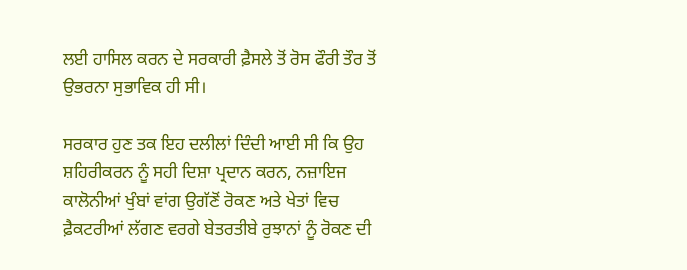ਲਈ ਹਾਸਿਲ ਕਰਨ ਦੇ ਸਰਕਾਰੀ ਫ਼ੈਸਲੇ ਤੋਂ ਰੋਸ ਫੌਰੀ ਤੌਰ ਤੋਂ ਉਭਰਨਾ ਸੁਭਾਵਿਕ ਹੀ ਸੀ।

ਸਰਕਾਰ ਹੁਣ ਤਕ ਇਹ ਦਲੀਲਾਂ ਦਿੰਦੀ ਆਈ ਸੀ ਕਿ ਉਹ ਸ਼ਹਿਰੀਕਰਨ ਨੂੰ ਸਹੀ ਦਿਸ਼ਾ ਪ੍ਰਦਾਨ ਕਰਨ, ਨਜ਼ਾਇਜ ਕਾਲੋਨੀਆਂ ਖੁੰਬਾਂ ਵਾਂਗ ਉਗੱਣੋਂ ਰੋਕਣ ਅਤੇ ਖੇਤਾਂ ਵਿਚ ਫ਼ੈਕਟਰੀਆਂ ਲੱਗਣ ਵਰਗੇ ਬੇਤਰਤੀਬੇ ਰੁਝਾਨਾਂ ਨੂੰ ਰੋਕਣ ਦੀ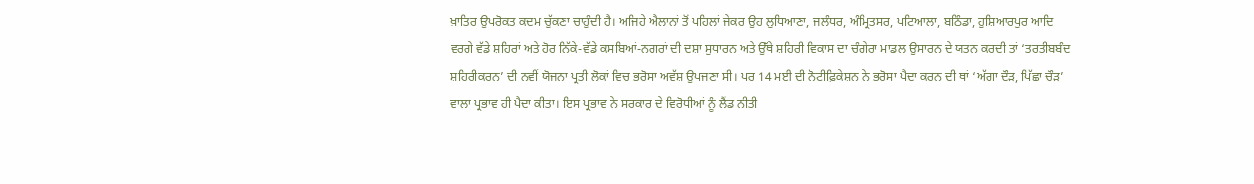ਖ਼ਾਤਿਰ ਉਪਰੋਕਤ ਕਦਮ ਚੁੱਕਣਾ ਚਾਹੁੰਦੀ ਹੈ। ਅਜਿਹੇ ਐਲਾਨਾਂ ਤੋਂ ਪਹਿਲਾਂ ਜੇਕਰ ਉਹ ਲੁਧਿਆਣਾ, ਜਲੰਧਰ, ਅੰਮ੍ਰਿਤਸਰ, ਪਟਿਆਲਾ, ਬਠਿੰਡਾ, ਹੁਸ਼ਿਆਰਪੁਰ ਆਦਿ ਵਰਗੇ ਵੱਡੇ ਸ਼ਹਿਰਾਂ ਅਤੇ ਹੋਰ ਨਿੱਕੇ-ਵੱਡੇ ਕਸਬਿਆਂ-ਨਗਰਾਂ ਦੀ ਦਸ਼ਾ ਸੁਧਾਰਨ ਅਤੇ ਉੱਥੇ ਸ਼ਹਿਰੀ ਵਿਕਾਸ ਦਾ ਚੰਗੇਰਾ ਮਾਡਲ ਉਸਾਰਨ ਦੇ ਯਤਨ ਕਰਦੀ ਤਾਂ ‘ਤਰਤੀਬਬੰਦ ਸ਼ਹਿਰੀਕਰਨ’ ਦੀ ਨਵੀਂ ਯੋਜਨਾ ਪ੍ਰਤੀ ਲੋਕਾਂ ਵਿਚ ਭਰੋਸਾ ਅਵੱਸ਼ ਉਪਜਣਾ ਸੀ। ਪਰ 14 ਮਈ ਦੀ ਨੋਟੀਫ਼ਿਕੇਸ਼ਨ ਨੇ ਭਰੋਸਾ ਪੈਦਾ ਕਰਨ ਦੀ ਥਾਂ ‘ਅੱਗਾ ਦੌੜ, ਪਿੱਛਾ ਚੌੜ’ ਵਾਲਾ ਪ੍ਰਭਾਵ ਹੀ ਪੈਦਾ ਕੀਤਾ। ਇਸ ਪ੍ਰਭਾਵ ਨੇ ਸਰਕਾਰ ਦੇ ਵਿਰੋਧੀਆਂ ਨੂੰ ਲੈਂਡ ਨੀਤੀ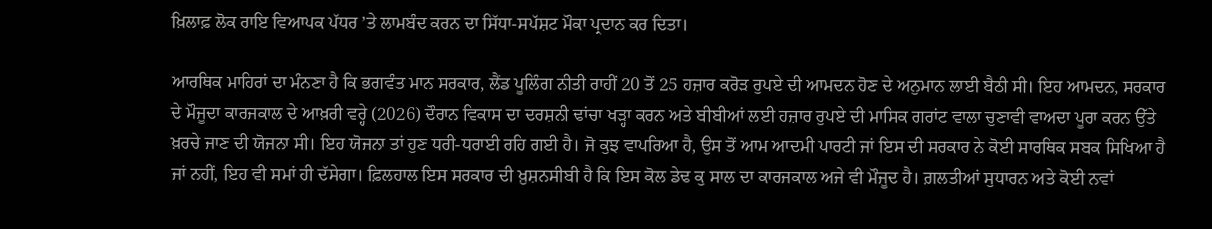ਖ਼ਿਲਾਫ਼ ਲੋਕ ਰਾਇ ਵਿਆਪਕ ਪੱਧਰ ’ਤੇ ਲਾਮਬੰਦ ਕਰਨ ਦਾ ਸਿੱਧਾ-ਸਪੱਸ਼ਟ ਮੌਕਾ ਪ੍ਰਦਾਨ ਕਰ ਦਿਤਾ।

ਆਰਥਿਕ ਮਾਹਿਰਾਂ ਦਾ ਮੰਨਣਾ ਹੈ ਕਿ ਭਗਵੰਤ ਮਾਨ ਸਰਕਾਰ, ਲੈਂਡ ਪੂਲਿੰਗ ਨੀਤੀ ਰਾਹੀਂ 20 ਤੋਂ 25 ਹਜ਼ਾਰ ਕਰੋੜ ਰੁਪਏ ਦੀ ਆਮਦਨ ਹੋਣ ਦੇ ਅਨੁਮਾਨ ਲਾਈ ਬੈਠੀ ਸੀ। ਇਹ ਆਮਦਨ, ਸਰਕਾਰ ਦੇ ਮੌਜੂਦਾ ਕਾਰਜਕਾਲ ਦੇ ਆਖ਼ਰੀ ਵਰ੍ਹੇ (2026) ਦੌਰਾਨ ਵਿਕਾਸ ਦਾ ਦਰਸ਼ਨੀ ਢਾਂਚਾ ਖੜ੍ਹਾ ਕਰਨ ਅਤੇ ਬੀਬੀਆਂ ਲਈ ਹਜ਼ਾਰ ਰੁਪਏ ਦੀ ਮਾਸਿਕ ਗਰਾਂਟ ਵਾਲਾ ਚੁਣਾਵੀ ਵਾਅਦਾ ਪੂਰਾ ਕਰਨ ਉੱਤੇ ਖ਼ਰਚੇ ਜਾਣ ਦੀ ਯੋਜਨਾ ਸੀ। ਇਹ ਯੋਜਨਾ ਤਾਂ ਹੁਣ ਧਰੀ-ਧਰਾਈ ਰਹਿ ਗਈ ਹੈ। ਜੋ ਕੁਝ ਵਾਪਰਿਆ ਹੈ, ਉਸ ਤੋਂ ਆਮ ਆਦਮੀ ਪਾਰਟੀ ਜਾਂ ਇਸ ਦੀ ਸਰਕਾਰ ਨੇ ਕੋਈ ਸਾਰਥਿਕ ਸਬਕ ਸਿਖਿਆ ਹੈ ਜਾਂ ਨਹੀਂ, ਇਹ ਵੀ ਸਮਾਂ ਹੀ ਦੱਸੇਗਾ। ਫ਼ਿਲਹਾਲ ਇਸ ਸਰਕਾਰ ਦੀ ਖ਼ੁਸ਼ਨਸੀਬੀ ਹੈ ਕਿ ਇਸ ਕੋਲ ਡੇਢ ਕੁ ਸਾਲ ਦਾ ਕਾਰਜਕਾਲ ਅਜੇ ਵੀ ਮੌਜੂਦ ਹੈ। ਗ਼ਲਤੀਆਂ ਸੁਧਾਰਨ ਅਤੇ ਕੋਈ ਨਵਾਂ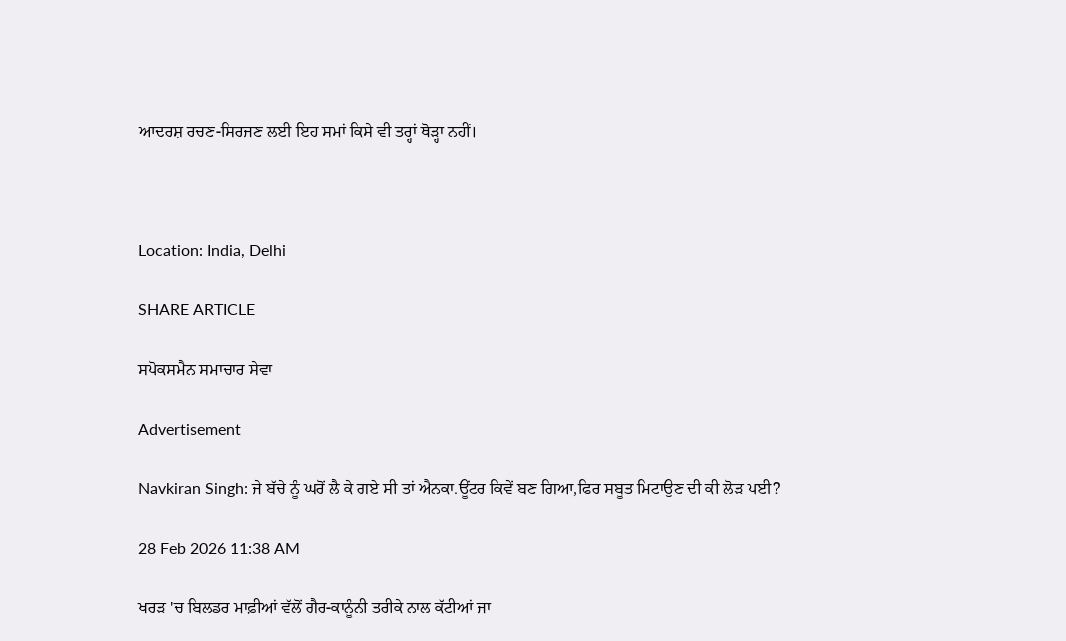ਆਦਰਸ਼ ਰਚਣ-ਸਿਰਜਣ ਲਈ ਇਹ ਸਮਾਂ ਕਿਸੇ ਵੀ ਤਰ੍ਹਾਂ ਥੋੜ੍ਹਾ ਨਹੀਂ।



Location: India, Delhi

SHARE ARTICLE

ਸਪੋਕਸਮੈਨ ਸਮਾਚਾਰ ਸੇਵਾ

Advertisement

Navkiran Singh: ਜੇ ਬੱਚੇ ਨੂੰ ਘਰੋਂ ਲੈ ਕੇ ਗਏ ਸੀ ਤਾਂ ਐਨਕਾ.ਊਂਟਰ ਕਿਵੇਂ ਬਣ ਗਿਆ,ਫਿਰ ਸਬੂਤ ਮਿਟਾਉਣ ਦੀ ਕੀ ਲੋੜ ਪਈ?

28 Feb 2026 11:38 AM

ਖਰੜ 'ਚ ਬਿਲਡਰ ਮਾਫ਼ੀਆਂ ਵੱਲੋਂ ਗੈਰ-ਕਾਨੂੰਨੀ ਤਰੀਕੇ ਨਾਲ ਕੱਟੀਆਂ ਜਾ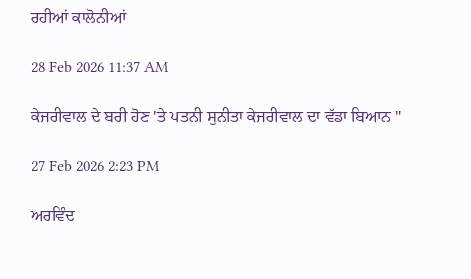ਰਹੀਆਂ ਕਾਲੋਨੀਆਂ

28 Feb 2026 11:37 AM

ਕੇਜਰੀਵਾਲ ਦੇ ਬਰੀ ਹੋਣ 'ਤੇ ਪਤਨੀ ਸੁਨੀਤਾ ਕੇਜਰੀਵਾਲ ਦਾ ਵੱਡਾ ਬਿਆਨ "

27 Feb 2026 2:23 PM

ਅਰਵਿੰਦ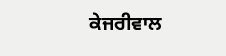ਕੇਜਰੀਵਾਲ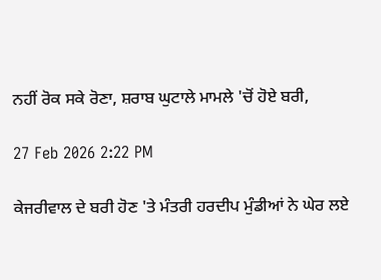ਨਹੀਂ ਰੋਕ ਸਕੇ ਰੋਣਾ, ਸ਼ਰਾਬ ਘੁਟਾਲੇ ਮਾਮਲੇ 'ਚੋਂ ਹੋਏ ਬਰੀ,

27 Feb 2026 2:22 PM

ਕੇਜਰੀਵਾਲ ਦੇ ਬਰੀ ਹੋਣ 'ਤੇ ਮੰਤਰੀ ਹਰਦੀਪ ਮੁੰਡੀਆਂ ਨੇ ਘੇਰ ਲਏ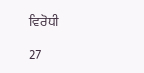ਵਿਰੋਧੀ

27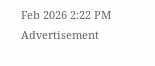Feb 2026 2:22 PM
Advertisement